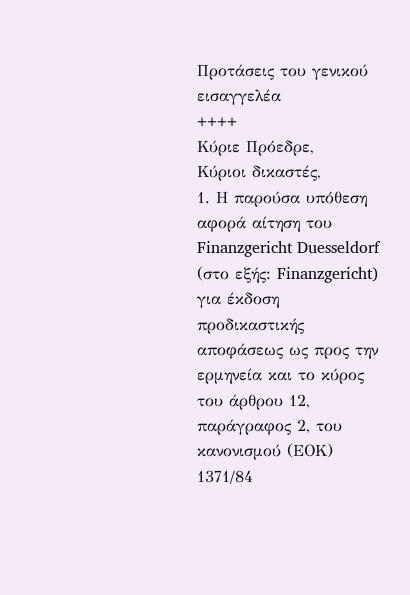Προτάσεις του γενικού εισαγγελέα
++++
Κύριε Πρόεδρε,
Κύριοι δικαστές,
1. Η παρούσα υπόθεση αφορά αίτηση του Finanzgericht Duesseldorf (στο εξής: Finanzgericht) για έκδοση προδικαστικής αποφάσεως ως προς την ερμηνεία και το κύρος του άρθρου 12, παράγραφος 2, του κανονισμού (ΕΟΚ) 1371/84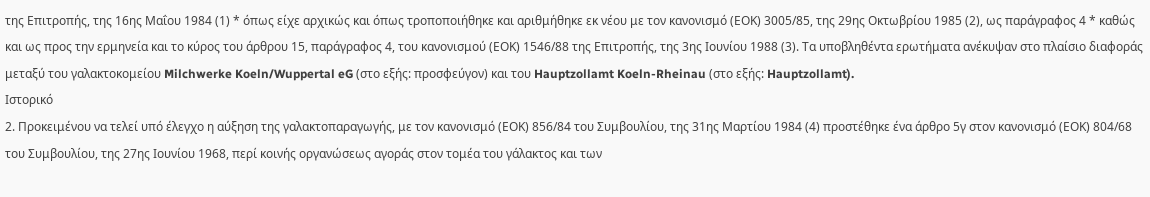της Επιτροπής, της 16ης Μαΐου 1984 (1) * όπως είχε αρχικώς και όπως τροποποιήθηκε και αριθμήθηκε εκ νέου με τον κανονισμό (ΕΟΚ) 3005/85, της 29ης Οκτωβρίου 1985 (2), ως παράγραφος 4 * καθώς και ως προς την ερμηνεία και το κύρος του άρθρου 15, παράγραφος 4, του κανονισμού (ΕΟΚ) 1546/88 της Επιτροπής, της 3ης Ιουνίου 1988 (3). Τα υποβληθέντα ερωτήματα ανέκυψαν στο πλαίσιο διαφοράς μεταξύ του γαλακτοκομείου Milchwerke Koeln/Wuppertal eG (στο εξής: προσφεύγον) και του Hauptzollamt Koeln-Rheinau (στο εξής: Hauptzollamt).
Ιστορικό
2. Προκειμένου να τελεί υπό έλεγχο η αύξηση της γαλακτοπαραγωγής, με τον κανονισμό (ΕΟΚ) 856/84 του Συμβουλίου, της 31ης Μαρτίου 1984 (4) προστέθηκε ένα άρθρο 5γ στον κανονισμό (ΕΟΚ) 804/68 του Συμβουλίου, της 27ης Ιουνίου 1968, περί κοινής οργανώσεως αγοράς στον τομέα του γάλακτος και των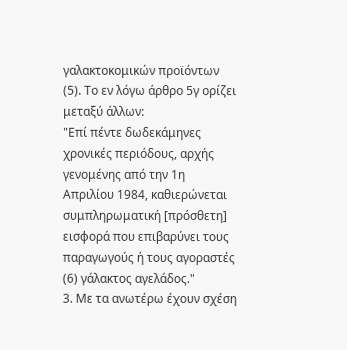γαλακτοκομικών προϊόντων (5). Το εν λόγω άρθρο 5γ ορίζει μεταξύ άλλων:
"Επί πέντε δωδεκάμηνες χρονικές περιόδους, αρχής γενομένης από την 1η Απριλίου 1984, καθιερώνεται συμπληρωματική [πρόσθετη] εισφορά που επιβαρύνει τους παραγωγούς ή τους αγοραστές (6) γάλακτος αγελάδος."
3. Με τα ανωτέρω έχουν σχέση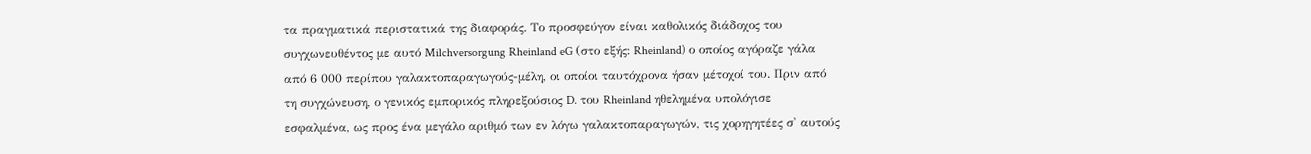τα πραγματικά περιστατικά της διαφοράς. Το προσφεύγον είναι καθολικός διάδοχος του συγχωνευθέντος με αυτό Milchversorgung Rheinland eG (στο εξής: Rheinland) ο οποίος αγόραζε γάλα από 6 000 περίπου γαλακτοπαραγωγούς-μέλη, οι οποίοι ταυτόχρονα ήσαν μέτοχοί του. Πριν από τη συγχώνευση, ο γενικός εμπορικός πληρεξούσιος D. του Rheinland ηθελημένα υπολόγισε εσφαλμένα, ως προς ένα μεγάλο αριθμό των εν λόγω γαλακτοπαραγωγών, τις χορηγητέες σ' αυτούς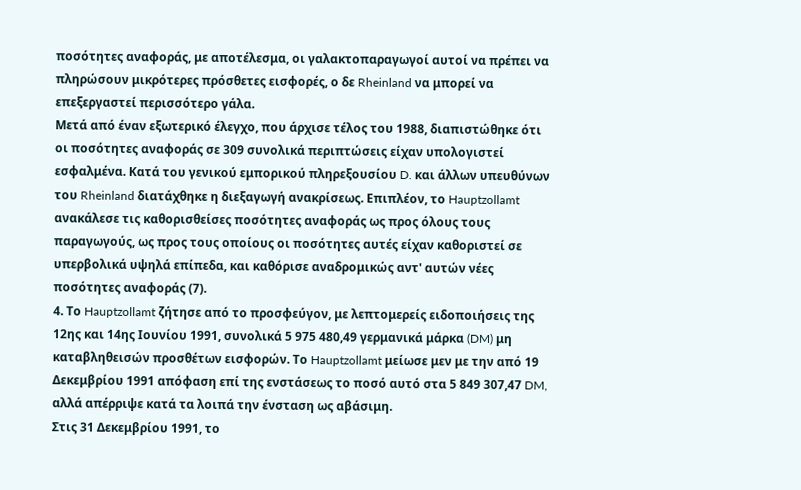ποσότητες αναφοράς, με αποτέλεσμα, οι γαλακτοπαραγωγοί αυτοί να πρέπει να πληρώσουν μικρότερες πρόσθετες εισφορές, ο δε Rheinland να μπορεί να επεξεργαστεί περισσότερο γάλα.
Μετά από έναν εξωτερικό έλεγχο, που άρχισε τέλος του 1988, διαπιστώθηκε ότι οι ποσότητες αναφοράς σε 309 συνολικά περιπτώσεις είχαν υπολογιστεί εσφαλμένα. Κατά του γενικού εμπορικού πληρεξουσίου D. και άλλων υπευθύνων του Rheinland διατάχθηκε η διεξαγωγή ανακρίσεως. Επιπλέον, το Hauptzollamt ανακάλεσε τις καθορισθείσες ποσότητες αναφοράς ως προς όλους τους παραγωγούς, ως προς τους οποίους οι ποσότητες αυτές είχαν καθοριστεί σε υπερβολικά υψηλά επίπεδα, και καθόρισε αναδρομικώς αντ' αυτών νέες ποσότητες αναφοράς (7).
4. Το Hauptzollamt ζήτησε από το προσφεύγον, με λεπτομερείς ειδοποιήσεις της 12ης και 14ης Ιουνίου 1991, συνολικά 5 975 480,49 γερμανικά μάρκα (DM) μη καταβληθεισών προσθέτων εισφορών. Το Hauptzollamt μείωσε μεν με την από 19 Δεκεμβρίου 1991 απόφαση επί της ενστάσεως το ποσό αυτό στα 5 849 307,47 DM, αλλά απέρριψε κατά τα λοιπά την ένσταση ως αβάσιμη.
Στις 31 Δεκεμβρίου 1991, το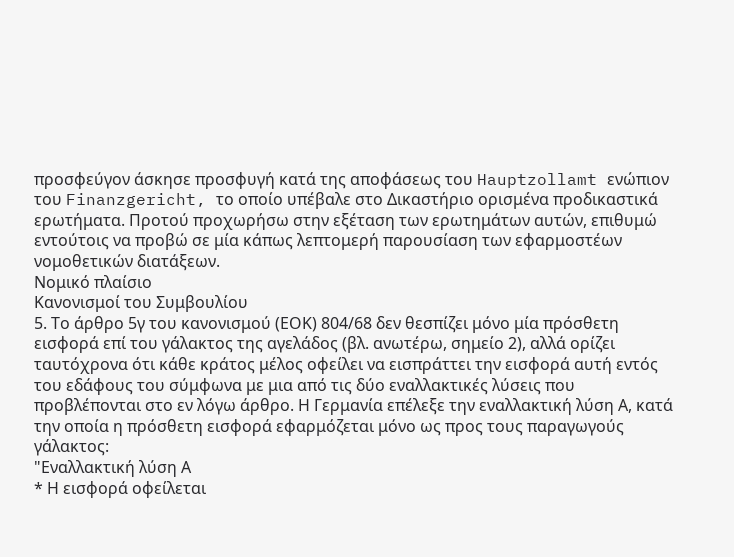προσφεύγον άσκησε προσφυγή κατά της αποφάσεως του Hauptzollamt ενώπιον του Finanzgericht, το οποίο υπέβαλε στο Δικαστήριο ορισμένα προδικαστικά ερωτήματα. Προτού προχωρήσω στην εξέταση των ερωτημάτων αυτών, επιθυμώ εντούτοις να προβώ σε μία κάπως λεπτομερή παρουσίαση των εφαρμοστέων νομοθετικών διατάξεων.
Νομικό πλαίσιο
Κανονισμοί του Συμβουλίου
5. Το άρθρο 5γ του κανονισμού (ΕΟΚ) 804/68 δεν θεσπίζει μόνο μία πρόσθετη εισφορά επί του γάλακτος της αγελάδος (βλ. ανωτέρω, σημείο 2), αλλά ορίζει ταυτόχρονα ότι κάθε κράτος μέλος οφείλει να εισπράττει την εισφορά αυτή εντός του εδάφους του σύμφωνα με μια από τις δύο εναλλακτικές λύσεις που προβλέπονται στο εν λόγω άρθρο. Η Γερμανία επέλεξε την εναλλακτική λύση Α, κατά την οποία η πρόσθετη εισφορά εφαρμόζεται μόνο ως προς τους παραγωγούς γάλακτος:
"Εναλλακτική λύση Α
* Η εισφορά οφείλεται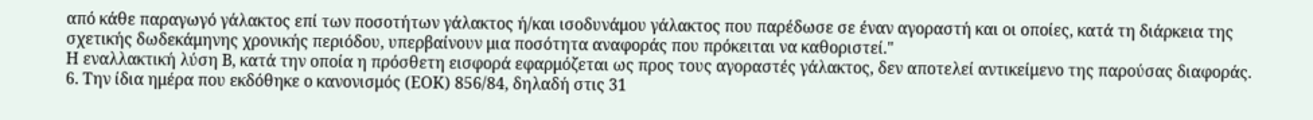από κάθε παραγωγό γάλακτος επί των ποσοτήτων γάλακτος ή/και ισοδυνάμου γάλακτος που παρέδωσε σε έναν αγοραστή και οι οποίες, κατά τη διάρκεια της σχετικής δωδεκάμηνης χρονικής περιόδου, υπερβαίνουν μια ποσότητα αναφοράς που πρόκειται να καθοριστεί."
Η εναλλακτική λύση Β, κατά την οποία η πρόσθετη εισφορά εφαρμόζεται ως προς τους αγοραστές γάλακτος, δεν αποτελεί αντικείμενο της παρούσας διαφοράς.
6. Την ίδια ημέρα που εκδόθηκε ο κανονισμός (ΕΟΚ) 856/84, δηλαδή στις 31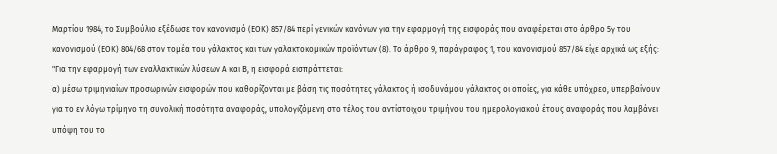Μαρτίου 1984, το Συμβούλιο εξέδωσε τον κανονισμό (ΕΟΚ) 857/84 περί γενικών κανόνων για την εφαρμογή της εισφοράς που αναφέρεται στο άρθρο 5γ του κανονισμού (ΕΟΚ) 804/68 στον τομέα του γάλακτος και των γαλακτοκομικών προϊόντων (8). Το άρθρο 9, παράγραφος 1, του κανονισμού 857/84 είχε αρχικά ως εξής:
"Για την εφαρμογή των εναλλακτικών λύσεων Α και Β, η εισφορά εισπράττεται:
α) μέσω τριμηνιαίων προσωρινών εισφορών που καθορίζονται με βάση τις ποσότητες γάλακτος ή ισοδυνάμου γάλακτος οι οποίες, για κάθε υπόχρεο, υπερβαίνουν για το εν λόγω τρίμηνο τη συνολική ποσότητα αναφοράς, υπολογιζόμενη στο τέλος του αντίστοιχου τριμήνου του ημερολογιακού έτους αναφοράς που λαμβάνει υπόψη του το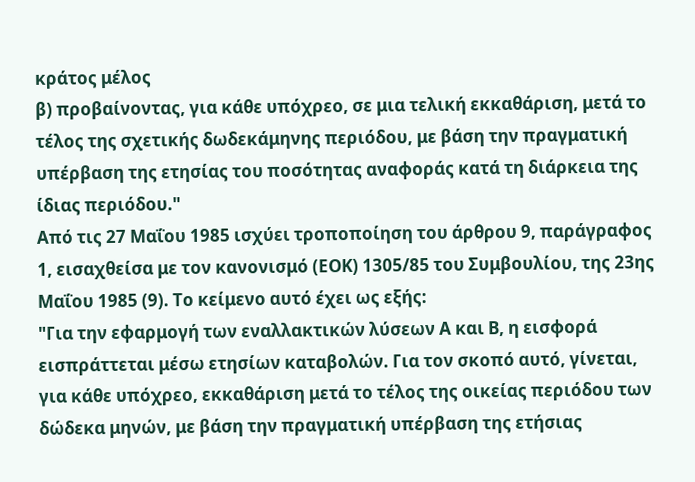κράτος μέλος
β) προβαίνοντας, για κάθε υπόχρεο, σε μια τελική εκκαθάριση, μετά το τέλος της σχετικής δωδεκάμηνης περιόδου, με βάση την πραγματική υπέρβαση της ετησίας του ποσότητας αναφοράς κατά τη διάρκεια της ίδιας περιόδου."
Από τις 27 Μαΐου 1985 ισχύει τροποποίηση του άρθρου 9, παράγραφος 1, εισαχθείσα με τον κανονισμό (ΕΟΚ) 1305/85 του Συμβουλίου, της 23ης Μαΐου 1985 (9). Το κείμενο αυτό έχει ως εξής:
"Για την εφαρμογή των εναλλακτικών λύσεων Α και Β, η εισφορά εισπράττεται μέσω ετησίων καταβολών. Για τον σκοπό αυτό, γίνεται, για κάθε υπόχρεο, εκκαθάριση μετά το τέλος της οικείας περιόδου των δώδεκα μηνών, με βάση την πραγματική υπέρβαση της ετήσιας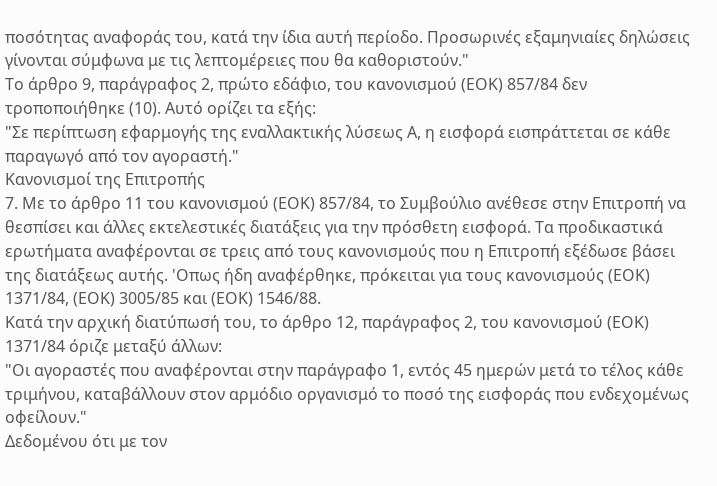ποσότητας αναφοράς του, κατά την ίδια αυτή περίοδο. Προσωρινές εξαμηνιαίες δηλώσεις γίνονται σύμφωνα με τις λεπτομέρειες που θα καθοριστούν."
Το άρθρο 9, παράγραφος 2, πρώτο εδάφιο, του κανονισμού (ΕΟΚ) 857/84 δεν τροποποιήθηκε (10). Αυτό ορίζει τα εξής:
"Σε περίπτωση εφαρμογής της εναλλακτικής λύσεως Α, η εισφορά εισπράττεται σε κάθε παραγωγό από τον αγοραστή."
Κανονισμοί της Επιτροπής
7. Με το άρθρο 11 του κανονισμού (ΕΟΚ) 857/84, το Συμβούλιο ανέθεσε στην Επιτροπή να θεσπίσει και άλλες εκτελεστικές διατάξεις για την πρόσθετη εισφορά. Τα προδικαστικά ερωτήματα αναφέρονται σε τρεις από τους κανονισμούς που η Επιτροπή εξέδωσε βάσει της διατάξεως αυτής. 'Οπως ήδη αναφέρθηκε, πρόκειται για τους κανονισμούς (ΕΟΚ) 1371/84, (ΕΟΚ) 3005/85 και (ΕΟΚ) 1546/88.
Κατά την αρχική διατύπωσή του, το άρθρο 12, παράγραφος 2, του κανονισμού (ΕΟΚ) 1371/84 όριζε μεταξύ άλλων:
"Οι αγοραστές που αναφέρονται στην παράγραφο 1, εντός 45 ημερών μετά το τέλος κάθε τριμήνου, καταβάλλουν στον αρμόδιο οργανισμό το ποσό της εισφοράς που ενδεχομένως οφείλουν."
Δεδομένου ότι με τον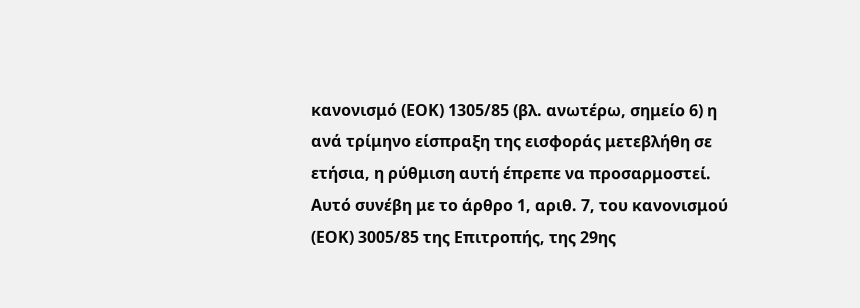κανονισμό (ΕΟΚ) 1305/85 (βλ. ανωτέρω, σημείο 6) η ανά τρίμηνο είσπραξη της εισφοράς μετεβλήθη σε ετήσια, η ρύθμιση αυτή έπρεπε να προσαρμοστεί. Αυτό συνέβη με το άρθρο 1, αριθ. 7, του κανονισμού (ΕΟΚ) 3005/85 της Επιτροπής, της 29ης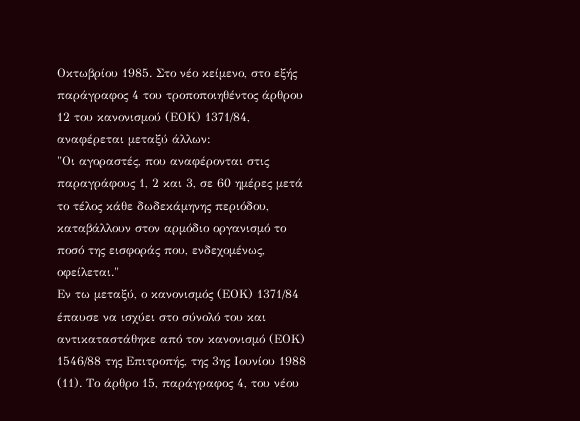Οκτωβρίου 1985. Στο νέο κείμενο, στο εξής παράγραφος 4 του τροποποιηθέντος άρθρου 12 του κανονισμού (ΕΟΚ) 1371/84, αναφέρεται μεταξύ άλλων:
"Οι αγοραστές, που αναφέρονται στις παραγράφους 1, 2 και 3, σε 60 ημέρες μετά το τέλος κάθε δωδεκάμηνης περιόδου, καταβάλλουν στον αρμόδιο οργανισμό το ποσό της εισφοράς που, ενδεχομένως, οφείλεται."
Εν τω μεταξύ, ο κανονισμός (ΕΟΚ) 1371/84 έπαυσε να ισχύει στο σύνολό του και αντικαταστάθηκε από τον κανονισμό (ΕΟΚ) 1546/88 της Επιτροπής, της 3ης Ιουνίου 1988 (11). Το άρθρο 15, παράγραφος 4, του νέου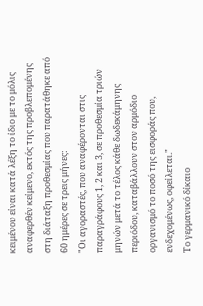κειμένου είναι κατά λέξη το ίδιο με το μόλις αναφερθέν κείμενο, εκτός της προβλεπομένης στη διάταξη προθεσμίας που παρατάθηκε από 60 ημέρες σε τρεις μήνες:
"Οι αγοραστές, που αναφέρονται στις παραγράφους 1, 2 και 3, σε προθεσμία τριών μηνών μετά το τέλος κάθε δωδεκάμηνης περιόδου, καταβάλλουν στον αρμόδιο οργανισμό το ποσό της εισφοράς που, ενδεχομένως, οφείλεται."
Το γερμανικό δίκαιο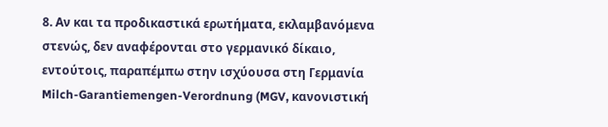8. Αν και τα προδικαστικά ερωτήματα, εκλαμβανόμενα στενώς, δεν αναφέρονται στο γερμανικό δίκαιο, εντούτοις, παραπέμπω στην ισχύουσα στη Γερμανία Milch-Garantiemengen-Verordnung (MGV, κανονιστική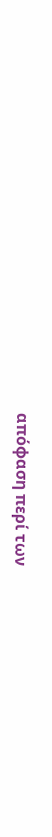απόφαση περί των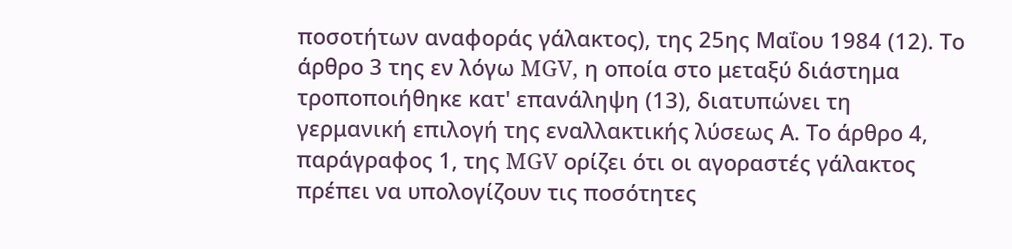ποσοτήτων αναφοράς γάλακτος), της 25ης Μαΐου 1984 (12). Το άρθρο 3 της εν λόγω MGV, η οποία στο μεταξύ διάστημα τροποποιήθηκε κατ' επανάληψη (13), διατυπώνει τη γερμανική επιλογή της εναλλακτικής λύσεως Α. Το άρθρο 4, παράγραφος 1, της MGV ορίζει ότι οι αγοραστές γάλακτος πρέπει να υπολογίζουν τις ποσότητες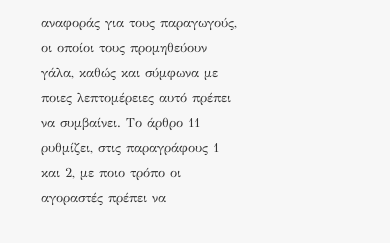αναφοράς για τους παραγωγούς, οι οποίοι τους προμηθεύουν γάλα, καθώς και σύμφωνα με ποιες λεπτομέρειες αυτό πρέπει να συμβαίνει. Το άρθρο 11 ρυθμίζει, στις παραγράφους 1 και 2, με ποιο τρόπο οι αγοραστές πρέπει να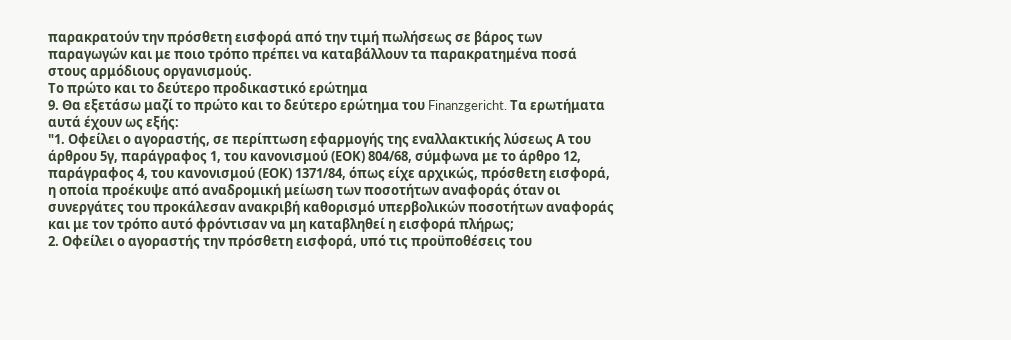παρακρατούν την πρόσθετη εισφορά από την τιμή πωλήσεως σε βάρος των παραγωγών και με ποιο τρόπο πρέπει να καταβάλλουν τα παρακρατημένα ποσά στους αρμόδιους οργανισμούς.
Το πρώτο και το δεύτερο προδικαστικό ερώτημα
9. Θα εξετάσω μαζί το πρώτο και το δεύτερο ερώτημα του Finanzgericht. Τα ερωτήματα αυτά έχουν ως εξής:
"1. Οφείλει ο αγοραστής, σε περίπτωση εφαρμογής της εναλλακτικής λύσεως Α του άρθρου 5γ, παράγραφος 1, του κανονισμού (ΕΟΚ) 804/68, σύμφωνα με το άρθρο 12, παράγραφος 4, του κανονισμού (ΕΟΚ) 1371/84, όπως είχε αρχικώς, πρόσθετη εισφορά, η οποία προέκυψε από αναδρομική μείωση των ποσοτήτων αναφοράς όταν οι συνεργάτες του προκάλεσαν ανακριβή καθορισμό υπερβολικών ποσοτήτων αναφοράς και με τον τρόπο αυτό φρόντισαν να μη καταβληθεί η εισφορά πλήρως;
2. Οφείλει ο αγοραστής την πρόσθετη εισφορά, υπό τις προϋποθέσεις του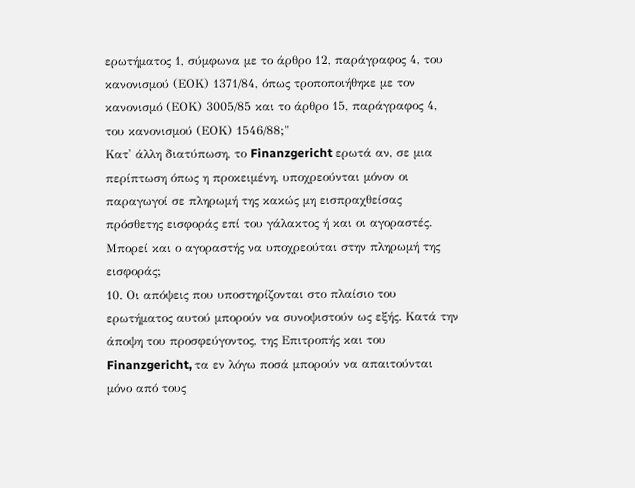ερωτήματος 1, σύμφωνα με το άρθρο 12, παράγραφος 4, του κανονισμού (ΕΟΚ) 1371/84, όπως τροποποιήθηκε με τον κανονισμό (ΕΟΚ) 3005/85 και το άρθρο 15, παράγραφος 4, του κανονισμού (ΕΟΚ) 1546/88;"
Κατ' άλλη διατύπωση, το Finanzgericht ερωτά αν, σε μια περίπτωση όπως η προκειμένη, υποχρεούνται μόνον οι παραγωγοί σε πληρωμή της κακώς μη εισπραχθείσας πρόσθετης εισφοράς επί του γάλακτος ή και οι αγοραστές.
Μπορεί και ο αγοραστής να υποχρεούται στην πληρωμή της εισφοράς;
10. Οι απόψεις που υποστηρίζονται στο πλαίσιο του ερωτήματος αυτού μπορούν να συνοψιστούν ως εξής. Κατά την άποψη του προσφεύγοντος, της Επιτροπής και του Finanzgericht, τα εν λόγω ποσά μπορούν να απαιτούνται μόνο από τους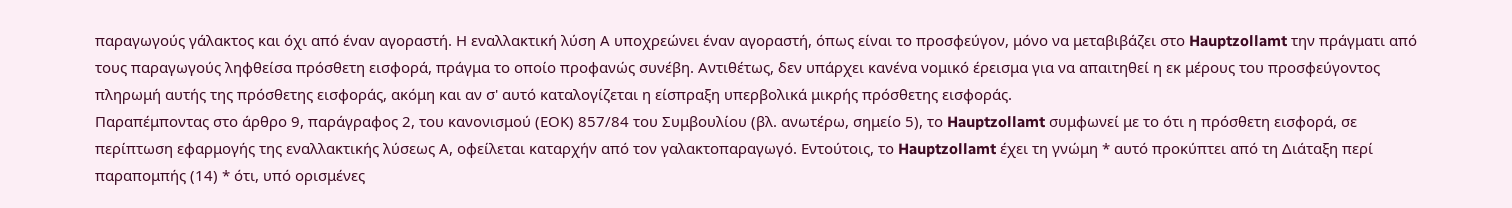παραγωγούς γάλακτος και όχι από έναν αγοραστή. Η εναλλακτική λύση Α υποχρεώνει έναν αγοραστή, όπως είναι το προσφεύγον, μόνο να μεταβιβάζει στο Hauptzollamt την πράγματι από τους παραγωγούς ληφθείσα πρόσθετη εισφορά, πράγμα το οποίο προφανώς συνέβη. Αντιθέτως, δεν υπάρχει κανένα νομικό έρεισμα για να απαιτηθεί η εκ μέρους του προσφεύγοντος πληρωμή αυτής της πρόσθετης εισφοράς, ακόμη και αν σ' αυτό καταλογίζεται η είσπραξη υπερβολικά μικρής πρόσθετης εισφοράς.
Παραπέμποντας στο άρθρο 9, παράγραφος 2, του κανονισμού (ΕΟΚ) 857/84 του Συμβουλίου (βλ. ανωτέρω, σημείο 5), το Hauptzollamt συμφωνεί με το ότι η πρόσθετη εισφορά, σε περίπτωση εφαρμογής της εναλλακτικής λύσεως Α, οφείλεται καταρχήν από τον γαλακτοπαραγωγό. Εντούτοις, το Hauptzollamt έχει τη γνώμη * αυτό προκύπτει από τη Διάταξη περί παραπομπής (14) * ότι, υπό ορισμένες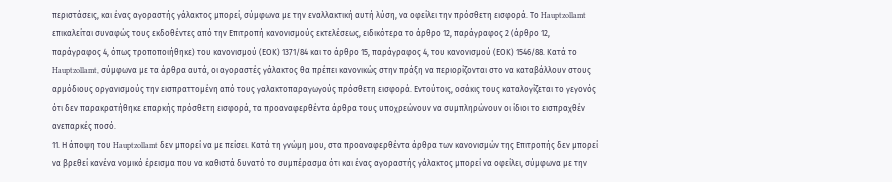περιστάσεις, και ένας αγοραστής γάλακτος μπορεί, σύμφωνα με την εναλλακτική αυτή λύση, να οφείλει την πρόσθετη εισφορά. Το Hauptzollamt επικαλείται συναφώς τους εκδοθέντες από την Επιτροπή κανονισμούς εκτελέσεως, ειδικότερα το άρθρο 12, παράγραφος 2 (άρθρο 12, παράγραφος 4, όπως τροποποιήθηκε) του κανονισμού (ΕΟΚ) 1371/84 και το άρθρο 15, παράγραφος 4, του κανονισμού (ΕΟΚ) 1546/88. Κατά το Hauptzollamt, σύμφωνα με τα άρθρα αυτά, οι αγοραστές γάλακτος θα πρέπει κανονικώς στην πράξη να περιορίζονται στο να καταβάλλουν στους αρμόδιους οργανισμούς την εισπραττομένη από τους γαλακτοπαραγωγούς πρόσθετη εισφορά. Εντούτοις, οσάκις τους καταλογίζεται το γεγονός ότι δεν παρακρατήθηκε επαρκής πρόσθετη εισφορά, τα προαναφερθέντα άρθρα τους υποχρεώνουν να συμπληρώνουν οι ίδιοι το εισπραχθέν ανεπαρκές ποσό.
11. Η άποψη του Hauptzollamt δεν μπορεί να με πείσει. Κατά τη γνώμη μου, στα προαναφερθέντα άρθρα των κανονισμών της Επιτροπής δεν μπορεί να βρεθεί κανένα νομικό έρεισμα που να καθιστά δυνατό το συμπέρασμα ότι και ένας αγοραστής γάλακτος μπορεί να οφείλει, σύμφωνα με την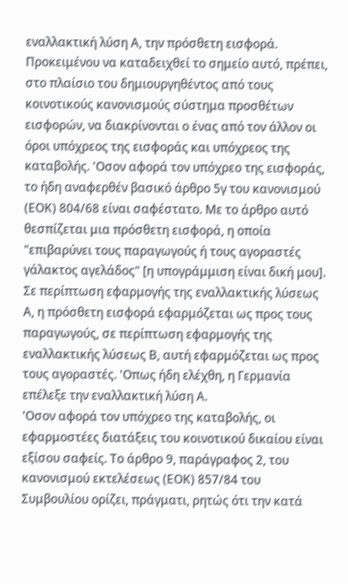εναλλακτική λύση Α, την πρόσθετη εισφορά.
Προκειμένου να καταδειχθεί το σημείο αυτό, πρέπει, στο πλαίσιο του δημιουργηθέντος από τους κοινοτικούς κανονισμούς σύστημα προσθέτων εισφορών, να διακρίνονται ο ένας από τον άλλον οι όροι υπόχρεος της εισφοράς και υπόχρεος της καταβολής. 'Οσον αφορά τον υπόχρεο της εισφοράς, το ήδη αναφερθέν βασικό άρθρο 5γ του κανονισμού (ΕΟΚ) 804/68 είναι σαφέστατο. Με το άρθρο αυτό θεσπίζεται μια πρόσθετη εισφορά, η οποία "επιβαρύνει τους παραγωγούς ή τους αγοραστές γάλακτος αγελάδος" [η υπογράμμιση είναι δική μου]. Σε περίπτωση εφαρμογής της εναλλακτικής λύσεως Α, η πρόσθετη εισφορά εφαρμόζεται ως προς τους παραγωγούς, σε περίπτωση εφαρμογής της εναλλακτικής λύσεως Β, αυτή εφαρμόζεται ως προς τους αγοραστές. 'Οπως ήδη ελέχθη, η Γερμανία επέλεξε την εναλλακτική λύση Α.
'Οσον αφορά τον υπόχρεο της καταβολής, οι εφαρμοστέες διατάξεις του κοινοτικού δικαίου είναι εξίσου σαφείς. Το άρθρο 9, παράγραφος 2, του κανονισμού εκτελέσεως (ΕΟΚ) 857/84 του Συμβουλίου ορίζει, πράγματι, ρητώς ότι την κατά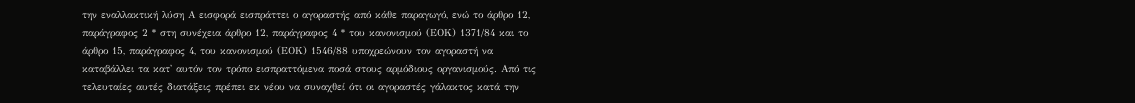την εναλλακτική λύση Α εισφορά εισπράττει ο αγοραστής από κάθε παραγωγό, ενώ το άρθρο 12, παράγραφος 2 * στη συνέχεια άρθρο 12, παράγραφος 4 * του κανονισμού (ΕΟΚ) 1371/84 και το άρθρο 15, παράγραφος 4, του κανονισμού (ΕΟΚ) 1546/88 υποχρεώνουν τον αγοραστή να καταβάλλει τα κατ' αυτόν τον τρόπο εισπραττόμενα ποσά στους αρμόδιους οργανισμούς. Από τις τελευταίες αυτές διατάξεις πρέπει εκ νέου να συναχθεί ότι οι αγοραστές γάλακτος κατά την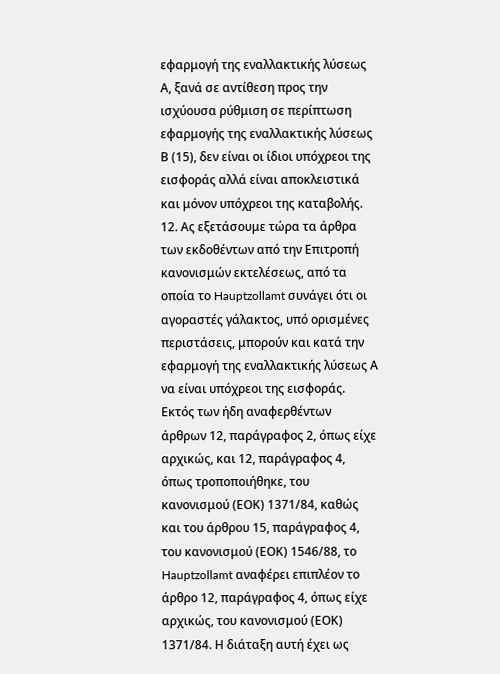εφαρμογή της εναλλακτικής λύσεως Α, ξανά σε αντίθεση προς την ισχύουσα ρύθμιση σε περίπτωση εφαρμογής της εναλλακτικής λύσεως Β (15), δεν είναι οι ίδιοι υπόχρεοι της εισφοράς αλλά είναι αποκλειστικά και μόνον υπόχρεοι της καταβολής.
12. Ας εξετάσουμε τώρα τα άρθρα των εκδοθέντων από την Επιτροπή κανονισμών εκτελέσεως, από τα οποία το Hauptzollamt συνάγει ότι οι αγοραστές γάλακτος, υπό ορισμένες περιστάσεις, μπορούν και κατά την εφαρμογή της εναλλακτικής λύσεως Α να είναι υπόχρεοι της εισφοράς. Εκτός των ήδη αναφερθέντων άρθρων 12, παράγραφος 2, όπως είχε αρχικώς, και 12, παράγραφος 4, όπως τροποποιήθηκε, του κανονισμού (ΕΟΚ) 1371/84, καθώς και του άρθρου 15, παράγραφος 4, του κανονισμού (ΕΟΚ) 1546/88, το Hauptzollamt αναφέρει επιπλέον το άρθρο 12, παράγραφος 4, όπως είχε αρχικώς, του κανονισμού (ΕΟΚ) 1371/84. Η διάταξη αυτή έχει ως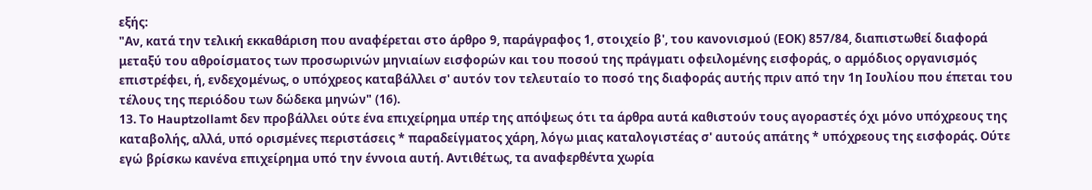εξής:
"Αν, κατά την τελική εκκαθάριση που αναφέρεται στο άρθρο 9, παράγραφος 1, στοιχείο β', του κανονισμού (ΕΟΚ) 857/84, διαπιστωθεί διαφορά μεταξύ του αθροίσματος των προσωρινών μηνιαίων εισφορών και του ποσού της πράγματι οφειλομένης εισφοράς, ο αρμόδιος οργανισμός επιστρέφει, ή, ενδεχομένως, ο υπόχρεος καταβάλλει σ' αυτόν τον τελευταίο το ποσό της διαφοράς αυτής πριν από την 1η Ιουλίου που έπεται του τέλους της περιόδου των δώδεκα μηνών" (16).
13. Το Hauptzollamt δεν προβάλλει ούτε ένα επιχείρημα υπέρ της απόψεως ότι τα άρθρα αυτά καθιστούν τους αγοραστές όχι μόνο υπόχρεους της καταβολής, αλλά, υπό ορισμένες περιστάσεις * παραδείγματος χάρη, λόγω μιας καταλογιστέας σ' αυτούς απάτης * υπόχρεους της εισφοράς. Ούτε εγώ βρίσκω κανένα επιχείρημα υπό την έννοια αυτή. Αντιθέτως, τα αναφερθέντα χωρία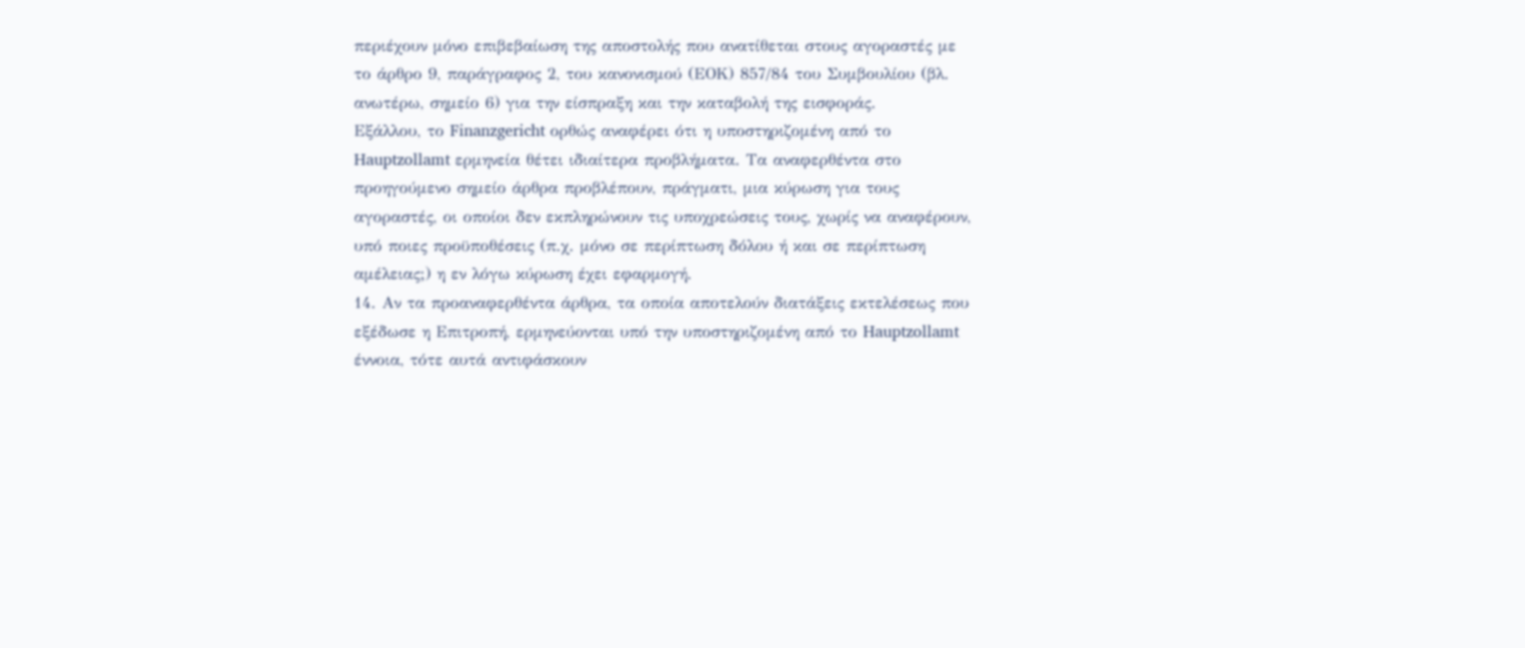περιέχουν μόνο επιβεβαίωση της αποστολής που ανατίθεται στους αγοραστές με το άρθρο 9, παράγραφος 2, του κανονισμού (ΕΟΚ) 857/84 του Συμβουλίου (βλ. ανωτέρω, σημείο 6) για την είσπραξη και την καταβολή της εισφοράς.
Εξάλλου, το Finanzgericht ορθώς αναφέρει ότι η υποστηριζομένη από το Hauptzollamt ερμηνεία θέτει ιδιαίτερα προβλήματα. Τα αναφερθέντα στο προηγούμενο σημείο άρθρα προβλέπουν, πράγματι, μια κύρωση για τους αγοραστές, οι οποίοι δεν εκπληρώνουν τις υποχρεώσεις τους, χωρίς να αναφέρουν, υπό ποιες προϋποθέσεις (π.χ. μόνο σε περίπτωση δόλου ή και σε περίπτωση αμέλειας;) η εν λόγω κύρωση έχει εφαρμογή.
14. Αν τα προαναφερθέντα άρθρα, τα οποία αποτελούν διατάξεις εκτελέσεως που εξέδωσε η Επιτροπή, ερμηνεύονται υπό την υποστηριζομένη από το Hauptzollamt έννοια, τότε αυτά αντιφάσκουν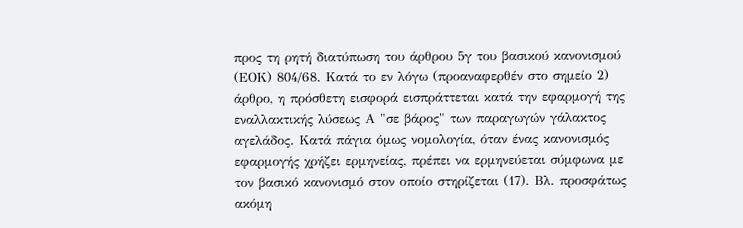προς τη ρητή διατύπωση του άρθρου 5γ του βασικού κανονισμού (ΕΟΚ) 804/68. Κατά το εν λόγω (προαναφερθέν στο σημείο 2) άρθρο, η πρόσθετη εισφορά εισπράττεται κατά την εφαρμογή της εναλλακτικής λύσεως Α "σε βάρος" των παραγωγών γάλακτος αγελάδος. Κατά πάγια όμως νομολογία, όταν ένας κανονισμός εφαρμογής χρήζει ερμηνείας, πρέπει να ερμηνεύεται σύμφωνα με τον βασικό κανονισμό στον οποίο στηρίζεται (17). Βλ. προσφάτως ακόμη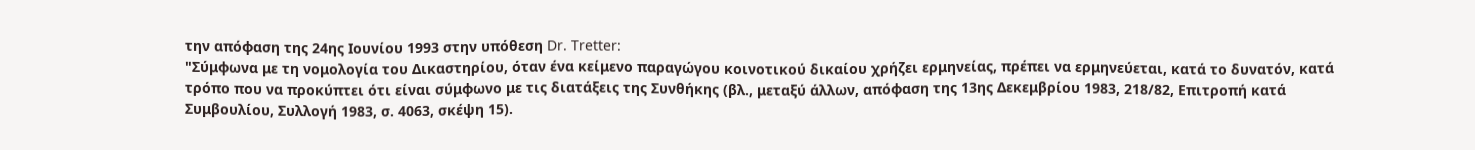την απόφαση της 24ης Ιουνίου 1993 στην υπόθεση Dr. Tretter:
"Σύμφωνα με τη νομολογία του Δικαστηρίου, όταν ένα κείμενο παραγώγου κοινοτικού δικαίου χρήζει ερμηνείας, πρέπει να ερμηνεύεται, κατά το δυνατόν, κατά τρόπο που να προκύπτει ότι είναι σύμφωνο με τις διατάξεις της Συνθήκης (βλ., μεταξύ άλλων, απόφαση της 13ης Δεκεμβρίου 1983, 218/82, Επιτροπή κατά Συμβουλίου, Συλλογή 1983, σ. 4063, σκέψη 15).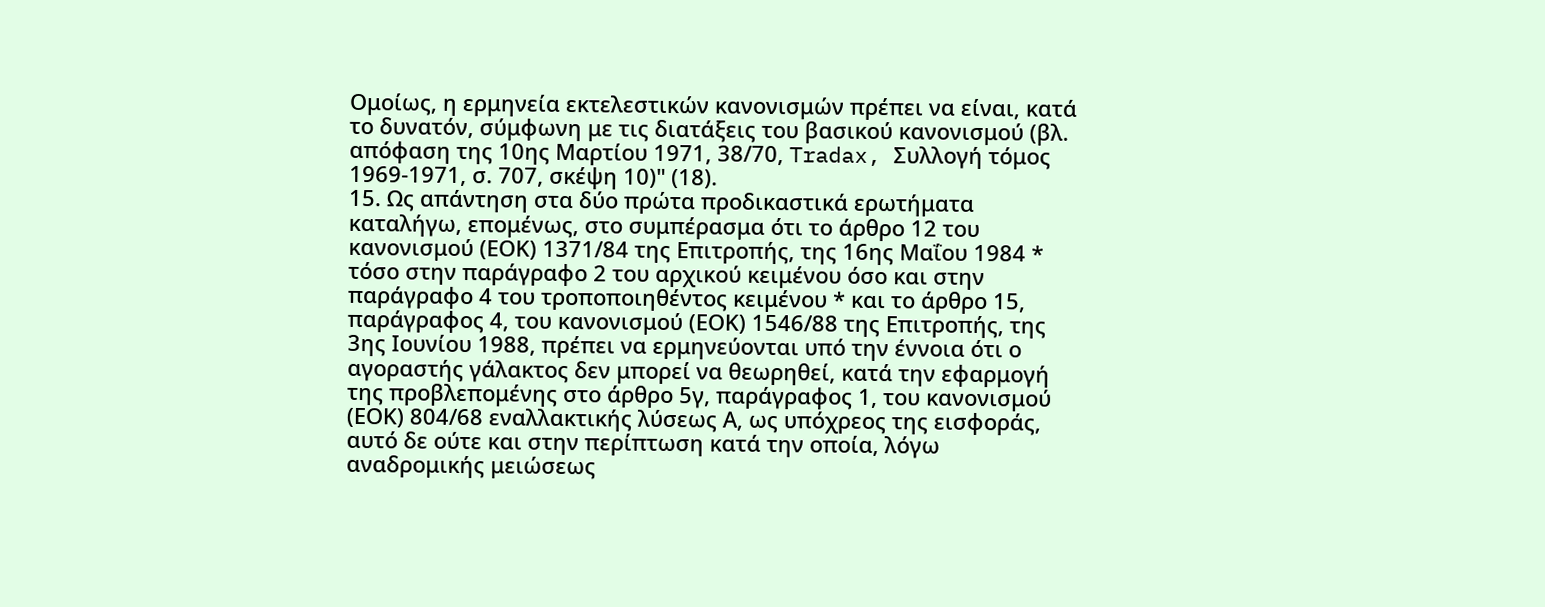Ομοίως, η ερμηνεία εκτελεστικών κανονισμών πρέπει να είναι, κατά το δυνατόν, σύμφωνη με τις διατάξεις του βασικού κανονισμού (βλ. απόφαση της 10ης Μαρτίου 1971, 38/70, Tradax, Συλλογή τόμος 1969-1971, σ. 707, σκέψη 10)" (18).
15. Ως απάντηση στα δύο πρώτα προδικαστικά ερωτήματα καταλήγω, επομένως, στο συμπέρασμα ότι το άρθρο 12 του κανονισμού (ΕΟΚ) 1371/84 της Επιτροπής, της 16ης Μαΐου 1984 * τόσο στην παράγραφο 2 του αρχικού κειμένου όσο και στην παράγραφο 4 του τροποποιηθέντος κειμένου * και το άρθρο 15, παράγραφος 4, του κανονισμού (ΕΟΚ) 1546/88 της Επιτροπής, της 3ης Ιουνίου 1988, πρέπει να ερμηνεύονται υπό την έννοια ότι ο αγοραστής γάλακτος δεν μπορεί να θεωρηθεί, κατά την εφαρμογή της προβλεπομένης στο άρθρο 5γ, παράγραφος 1, του κανονισμού (ΕΟΚ) 804/68 εναλλακτικής λύσεως Α, ως υπόχρεος της εισφοράς, αυτό δε ούτε και στην περίπτωση κατά την οποία, λόγω αναδρομικής μειώσεως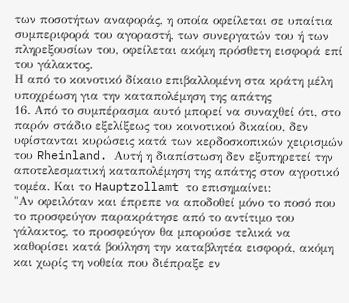των ποσοτήτων αναφοράς, η οποία οφείλεται σε υπαίτια συμπεριφορά του αγοραστή, των συνεργατών του ή των πληρεξουσίων του, οφείλεται ακόμη πρόσθετη εισφορά επί του γάλακτος.
Η από το κοινοτικό δίκαιο επιβαλλομένη στα κράτη μέλη υποχρέωση για την καταπολέμηση της απάτης
16. Από το συμπέρασμα αυτό μπορεί να συναχθεί ότι, στο παρόν στάδιο εξελίξεως του κοινοτικού δικαίου, δεν υφίστανται κυρώσεις κατά των κερδοσκοπικών χειρισμών του Rheinland. Αυτή η διαπίστωση δεν εξυπηρετεί την αποτελεσματική καταπολέμηση της απάτης στον αγροτικό τομέα. Και το Hauptzollamt το επισημαίνει:
"Αν οφειλόταν και έπρεπε να αποδοθεί μόνο το ποσό που το προσφεύγον παρακράτησε από το αντίτιμο του γάλακτος, το προσφεύγον θα μπορούσε τελικά να καθορίσει κατά βούληση την καταβλητέα εισφορά, ακόμη και χωρίς τη νοθεία που διέπραξε εν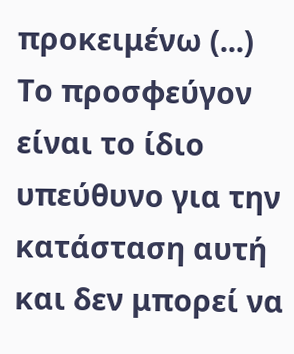προκειμένω (...) Το προσφεύγον είναι το ίδιο υπεύθυνο για την κατάσταση αυτή και δεν μπορεί να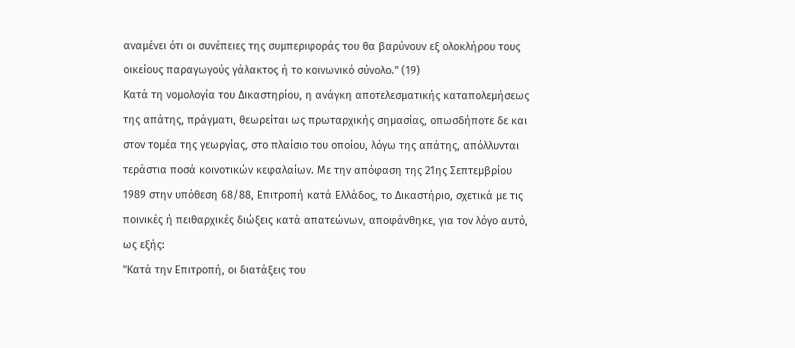αναμένει ότι οι συνέπειες της συμπεριφοράς του θα βαρύνουν εξ ολοκλήρου τους οικείους παραγωγούς γάλακτος ή το κοινωνικό σύνολο." (19)
Κατά τη νομολογία του Δικαστηρίου, η ανάγκη αποτελεσματικής καταπολεμήσεως της απάτης, πράγματι, θεωρείται ως πρωταρχικής σημασίας, οπωσδήποτε δε και στον τομέα της γεωργίας, στο πλαίσιο του οποίου, λόγω της απάτης, απόλλυνται τεράστια ποσά κοινοτικών κεφαλαίων. Με την απόφαση της 21ης Σεπτεμβρίου 1989 στην υπόθεση 68/88, Επιτροπή κατά Ελλάδος, το Δικαστήριο, σχετικά με τις ποινικές ή πειθαρχικές διώξεις κατά απατεώνων, αποφάνθηκε, για τον λόγο αυτό, ως εξής:
"Κατά την Επιτροπή, οι διατάξεις του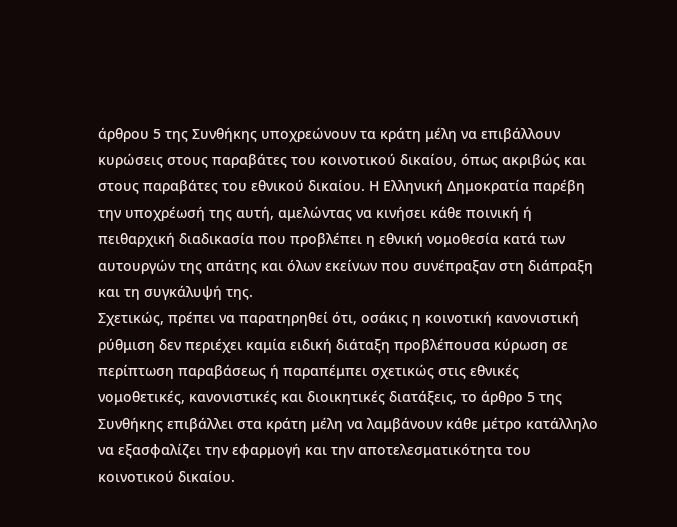άρθρου 5 της Συνθήκης υποχρεώνουν τα κράτη μέλη να επιβάλλουν κυρώσεις στους παραβάτες του κοινοτικού δικαίου, όπως ακριβώς και στους παραβάτες του εθνικού δικαίου. Η Ελληνική Δημοκρατία παρέβη την υποχρέωσή της αυτή, αμελώντας να κινήσει κάθε ποινική ή πειθαρχική διαδικασία που προβλέπει η εθνική νομοθεσία κατά των αυτουργών της απάτης και όλων εκείνων που συνέπραξαν στη διάπραξη και τη συγκάλυψή της.
Σχετικώς, πρέπει να παρατηρηθεί ότι, οσάκις η κοινοτική κανονιστική ρύθμιση δεν περιέχει καμία ειδική διάταξη προβλέπουσα κύρωση σε περίπτωση παραβάσεως ή παραπέμπει σχετικώς στις εθνικές νομοθετικές, κανονιστικές και διοικητικές διατάξεις, το άρθρο 5 της Συνθήκης επιβάλλει στα κράτη μέλη να λαμβάνουν κάθε μέτρο κατάλληλο να εξασφαλίζει την εφαρμογή και την αποτελεσματικότητα του κοινοτικού δικαίου.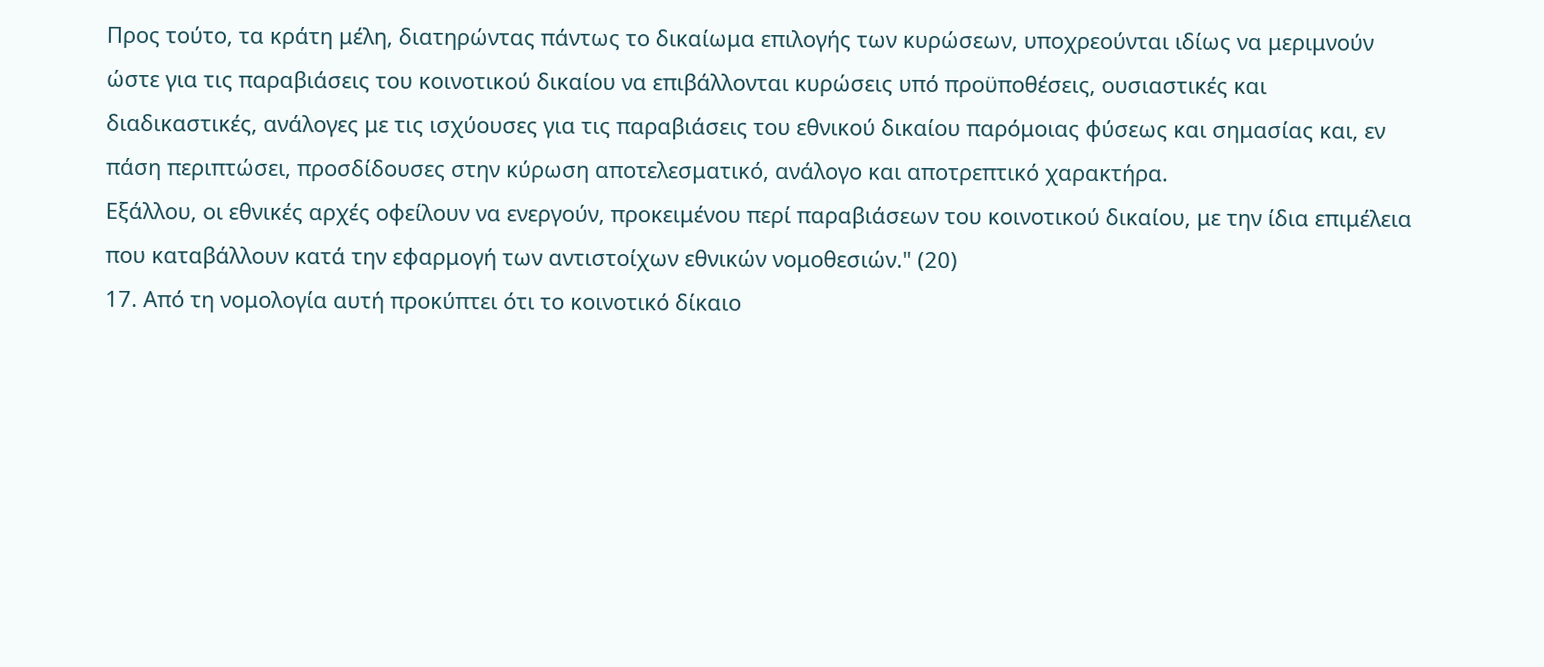Προς τούτο, τα κράτη μέλη, διατηρώντας πάντως το δικαίωμα επιλογής των κυρώσεων, υποχρεούνται ιδίως να μεριμνούν ώστε για τις παραβιάσεις του κοινοτικού δικαίου να επιβάλλονται κυρώσεις υπό προϋποθέσεις, ουσιαστικές και διαδικαστικές, ανάλογες με τις ισχύουσες για τις παραβιάσεις του εθνικού δικαίου παρόμοιας φύσεως και σημασίας και, εν πάση περιπτώσει, προσδίδουσες στην κύρωση αποτελεσματικό, ανάλογο και αποτρεπτικό χαρακτήρα.
Εξάλλου, οι εθνικές αρχές οφείλουν να ενεργούν, προκειμένου περί παραβιάσεων του κοινοτικού δικαίου, με την ίδια επιμέλεια που καταβάλλουν κατά την εφαρμογή των αντιστοίχων εθνικών νομοθεσιών." (20)
17. Από τη νομολογία αυτή προκύπτει ότι το κοινοτικό δίκαιο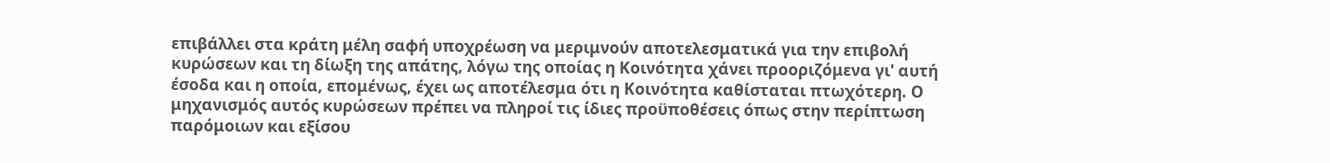επιβάλλει στα κράτη μέλη σαφή υποχρέωση να μεριμνούν αποτελεσματικά για την επιβολή κυρώσεων και τη δίωξη της απάτης, λόγω της οποίας η Κοινότητα χάνει προοριζόμενα γι' αυτή έσοδα και η οποία, επομένως, έχει ως αποτέλεσμα ότι η Κοινότητα καθίσταται πτωχότερη. Ο μηχανισμός αυτός κυρώσεων πρέπει να πληροί τις ίδιες προϋποθέσεις όπως στην περίπτωση παρόμοιων και εξίσου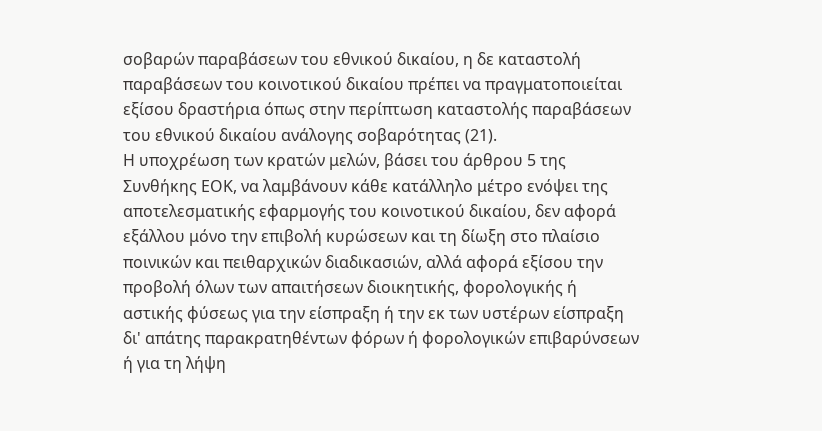σοβαρών παραβάσεων του εθνικού δικαίου, η δε καταστολή παραβάσεων του κοινοτικού δικαίου πρέπει να πραγματοποιείται εξίσου δραστήρια όπως στην περίπτωση καταστολής παραβάσεων του εθνικού δικαίου ανάλογης σοβαρότητας (21).
Η υποχρέωση των κρατών μελών, βάσει του άρθρου 5 της Συνθήκης ΕΟΚ, να λαμβάνουν κάθε κατάλληλο μέτρο ενόψει της αποτελεσματικής εφαρμογής του κοινοτικού δικαίου, δεν αφορά εξάλλου μόνο την επιβολή κυρώσεων και τη δίωξη στο πλαίσιο ποινικών και πειθαρχικών διαδικασιών, αλλά αφορά εξίσου την προβολή όλων των απαιτήσεων διοικητικής, φορολογικής ή αστικής φύσεως για την είσπραξη ή την εκ των υστέρων είσπραξη δι' απάτης παρακρατηθέντων φόρων ή φορολογικών επιβαρύνσεων ή για τη λήψη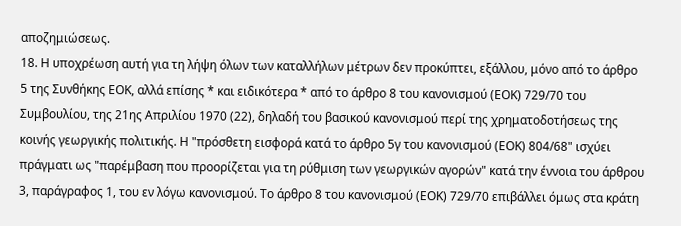αποζημιώσεως.
18. Η υποχρέωση αυτή για τη λήψη όλων των καταλλήλων μέτρων δεν προκύπτει, εξάλλου, μόνο από το άρθρο 5 της Συνθήκης ΕΟΚ, αλλά επίσης * και ειδικότερα * από το άρθρο 8 του κανονισμού (ΕΟΚ) 729/70 του Συμβουλίου, της 21ης Απριλίου 1970 (22), δηλαδή του βασικού κανονισμού περί της χρηματοδοτήσεως της κοινής γεωργικής πολιτικής. Η "πρόσθετη εισφορά κατά το άρθρο 5γ του κανονισμού (ΕΟΚ) 804/68" ισχύει πράγματι ως "παρέμβαση που προορίζεται για τη ρύθμιση των γεωργικών αγορών" κατά την έννοια του άρθρου 3, παράγραφος 1, του εν λόγω κανονισμού. Το άρθρο 8 του κανονισμού (ΕΟΚ) 729/70 επιβάλλει όμως στα κράτη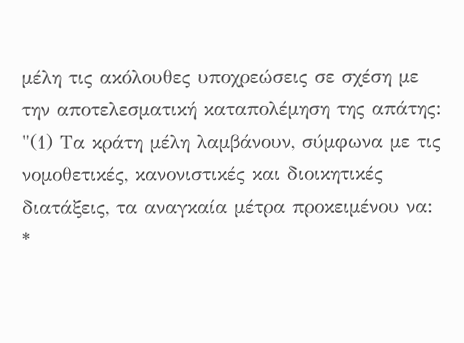μέλη τις ακόλουθες υποχρεώσεις σε σχέση με την αποτελεσματική καταπολέμηση της απάτης:
"(1) Τα κράτη μέλη λαμβάνουν, σύμφωνα με τις νομοθετικές, κανονιστικές και διοικητικές διατάξεις, τα αναγκαία μέτρα προκειμένου να:
*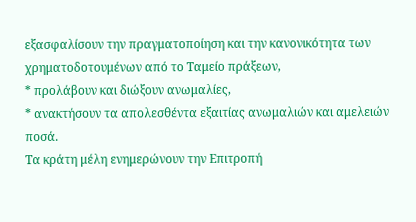εξασφαλίσουν την πραγματοποίηση και την κανονικότητα των χρηματοδοτουμένων από το Ταμείο πράξεων,
* προλάβουν και διώξουν ανωμαλίες,
* ανακτήσουν τα απολεσθέντα εξαιτίας ανωμαλιών και αμελειών ποσά.
Τα κράτη μέλη ενημερώνουν την Επιτροπή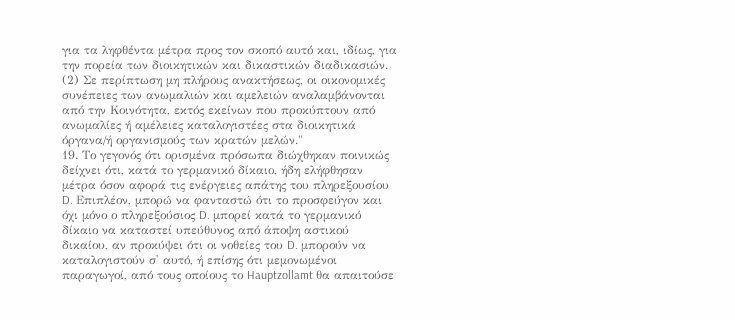για τα ληφθέντα μέτρα προς τον σκοπό αυτό και, ιδίως, για την πορεία των διοικητικών και δικαστικών διαδικασιών.
(2) Σε περίπτωση μη πλήρους ανακτήσεως, οι οικονομικές συνέπειες των ανωμαλιών και αμελειών αναλαμβάνονται από την Κοινότητα, εκτός εκείνων που προκύπτουν από ανωμαλίες ή αμέλειες καταλογιστέες στα διοικητικά όργανα/ή οργανισμούς των κρατών μελών."
19. Το γεγονός ότι ορισμένα πρόσωπα διώχθηκαν ποινικώς δείχνει ότι, κατά το γερμανικό δίκαιο, ήδη ελήφθησαν μέτρα όσον αφορά τις ενέργειες απάτης του πληρεξουσίου D. Επιπλέον, μπορώ να φανταστώ ότι το προσφεύγον και όχι μόνο ο πληρεξούσιος D. μπορεί κατά το γερμανικό δίκαιο να καταστεί υπεύθυνος από άποψη αστικού δικαίου, αν προκύψει ότι οι νοθείες του D. μπορούν να καταλογιστούν σ' αυτό, ή επίσης ότι μεμονωμένοι παραγωγοί, από τους οποίους το Hauptzollamt θα απαιτούσε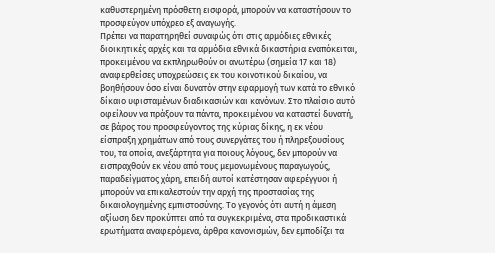καθυστερημένη πρόσθετη εισφορά, μπορούν να καταστήσουν το προσφεύγον υπόχρεο εξ αναγωγής.
Πρέπει να παρατηρηθεί συναφώς ότι στις αρμόδιες εθνικές διοικητικές αρχές και τα αρμόδια εθνικά δικαστήρια εναπόκειται, προκειμένου να εκπληρωθούν οι ανωτέρω (σημεία 17 και 18) αναφερθείσες υποχρεώσεις εκ του κοινοτικού δικαίου, να βοηθήσουν όσο είναι δυνατόν στην εφαρμογή των κατά το εθνικό δίκαιο υφισταμένων διαδικασιών και κανόνων. Στο πλαίσιο αυτό οφείλουν να πράξουν τα πάντα, προκειμένου να καταστεί δυνατή, σε βάρος του προσφεύγοντος της κύριας δίκης, η εκ νέου είσπραξη χρημάτων από τους συνεργάτες του ή πληρεξουσίους του, τα οποία, ανεξάρτητα για ποιους λόγους, δεν μπορούν να εισπραχθούν εκ νέου από τους μεμονωμένους παραγωγούς, παραδείγματος χάρη, επειδή αυτοί κατέστησαν αφερέγγυοι ή μπορούν να επικαλεστούν την αρχή της προστασίας της δικαιολογημένης εμπιστοσύνης. Το γεγονός ότι αυτή η άμεση αξίωση δεν προκύπτει από τα συγκεκριμένα, στα προδικαστικά ερωτήματα αναφερόμενα, άρθρα κανονισμών, δεν εμποδίζει τα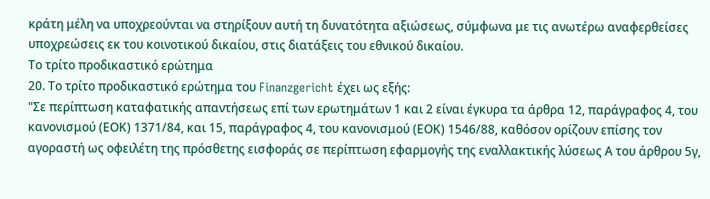κράτη μέλη να υποχρεούνται να στηρίξουν αυτή τη δυνατότητα αξιώσεως, σύμφωνα με τις ανωτέρω αναφερθείσες υποχρεώσεις εκ του κοινοτικού δικαίου, στις διατάξεις του εθνικού δικαίου.
Το τρίτο προδικαστικό ερώτημα
20. Το τρίτο προδικαστικό ερώτημα του Finanzgericht έχει ως εξής:
"Σε περίπτωση καταφατικής απαντήσεως επί των ερωτημάτων 1 και 2 είναι έγκυρα τα άρθρα 12, παράγραφος 4, του κανονισμού (ΕΟΚ) 1371/84, και 15, παράγραφος 4, του κανονισμού (ΕΟΚ) 1546/88, καθόσον ορίζουν επίσης τον αγοραστή ως οφειλέτη της πρόσθετης εισφοράς σε περίπτωση εφαρμογής της εναλλακτικής λύσεως Α του άρθρου 5γ,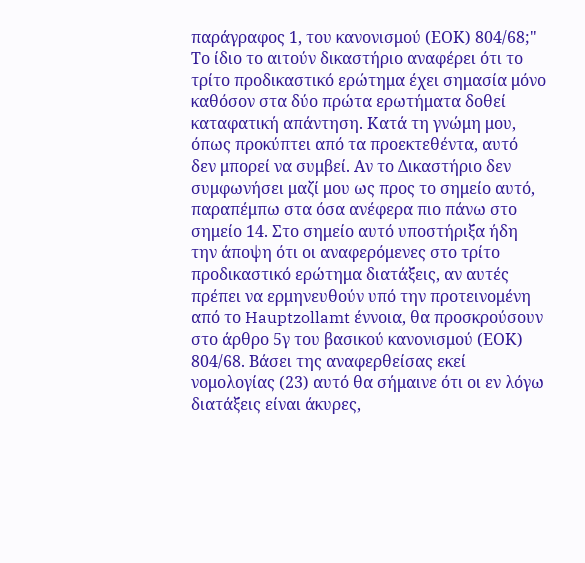παράγραφος 1, του κανονισμού (ΕΟΚ) 804/68;"
Το ίδιο το αιτούν δικαστήριο αναφέρει ότι το τρίτο προδικαστικό ερώτημα έχει σημασία μόνο καθόσον στα δύο πρώτα ερωτήματα δοθεί καταφατική απάντηση. Κατά τη γνώμη μου, όπως προκύπτει από τα προεκτεθέντα, αυτό δεν μπορεί να συμβεί. Αν το Δικαστήριο δεν συμφωνήσει μαζί μου ως προς το σημείο αυτό, παραπέμπω στα όσα ανέφερα πιο πάνω στο σημείο 14. Στο σημείο αυτό υποστήριξα ήδη την άποψη ότι οι αναφερόμενες στο τρίτο προδικαστικό ερώτημα διατάξεις, αν αυτές πρέπει να ερμηνευθούν υπό την προτεινομένη από το Hauptzollamt έννοια, θα προσκρούσουν στο άρθρο 5γ του βασικού κανονισμού (ΕΟΚ) 804/68. Βάσει της αναφερθείσας εκεί νομολογίας (23) αυτό θα σήμαινε ότι οι εν λόγω διατάξεις είναι άκυρες,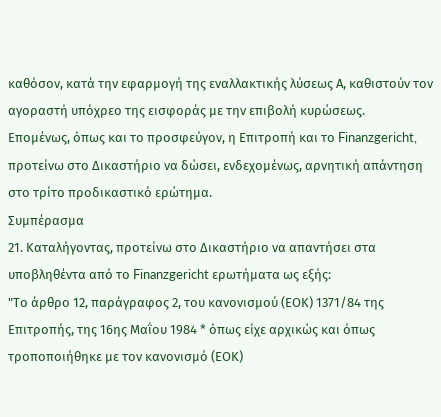καθόσον, κατά την εφαρμογή της εναλλακτικής λύσεως Α, καθιστούν τον αγοραστή υπόχρεο της εισφοράς με την επιβολή κυρώσεως.
Επομένως, όπως και το προσφεύγον, η Επιτροπή και το Finanzgericht, προτείνω στο Δικαστήριο να δώσει, ενδεχομένως, αρνητική απάντηση στο τρίτο προδικαστικό ερώτημα.
Συμπέρασμα
21. Καταλήγοντας, προτείνω στο Δικαστήριο να απαντήσει στα υποβληθέντα από το Finanzgericht ερωτήματα ως εξής:
"Το άρθρο 12, παράγραφος 2, του κανονισμού (ΕΟΚ) 1371/84 της Επιτροπής, της 16ης Μαΐου 1984 * όπως είχε αρχικώς και όπως τροποποιήθηκε με τον κανονισμό (ΕΟΚ)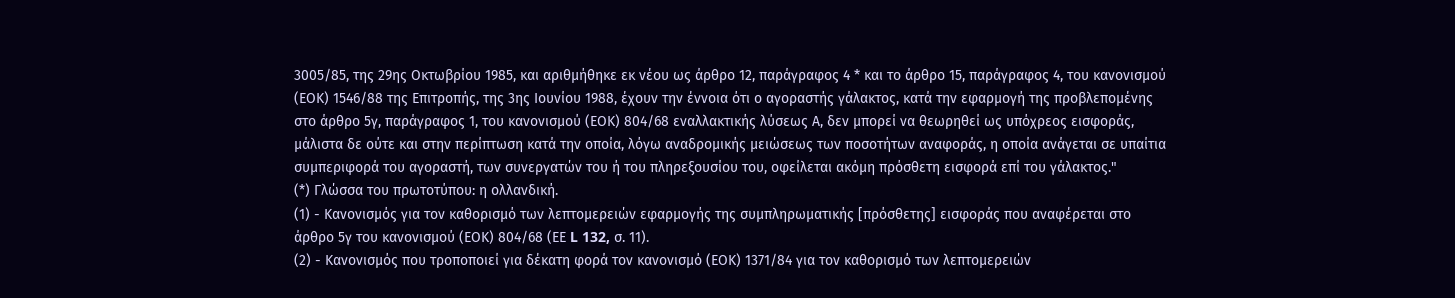3005/85, της 29ης Οκτωβρίου 1985, και αριθμήθηκε εκ νέου ως άρθρο 12, παράγραφος 4 * και το άρθρο 15, παράγραφος 4, του κανονισμού (ΕΟΚ) 1546/88 της Επιτροπής, της 3ης Ιουνίου 1988, έχουν την έννοια ότι ο αγοραστής γάλακτος, κατά την εφαρμογή της προβλεπομένης στο άρθρο 5γ, παράγραφος 1, του κανονισμού (ΕΟΚ) 804/68 εναλλακτικής λύσεως Α, δεν μπορεί να θεωρηθεί ως υπόχρεος εισφοράς, μάλιστα δε ούτε και στην περίπτωση κατά την οποία, λόγω αναδρομικής μειώσεως των ποσοτήτων αναφοράς, η οποία ανάγεται σε υπαίτια συμπεριφορά του αγοραστή, των συνεργατών του ή του πληρεξουσίου του, οφείλεται ακόμη πρόσθετη εισφορά επί του γάλακτος."
(*) Γλώσσα του πρωτοτύπου: η ολλανδική.
(1) - Κανονισμός για τον καθορισμό των λεπτομερειών εφαρμογής της συμπληρωματικής [πρόσθετης] εισφοράς που αναφέρεται στο άρθρο 5γ του κανονισμού (ΕΟΚ) 804/68 (ΕΕ L 132, σ. 11).
(2) - Κανονισμός που τροποποιεί για δέκατη φορά τον κανονισμό (ΕΟΚ) 1371/84 για τον καθορισμό των λεπτομερειών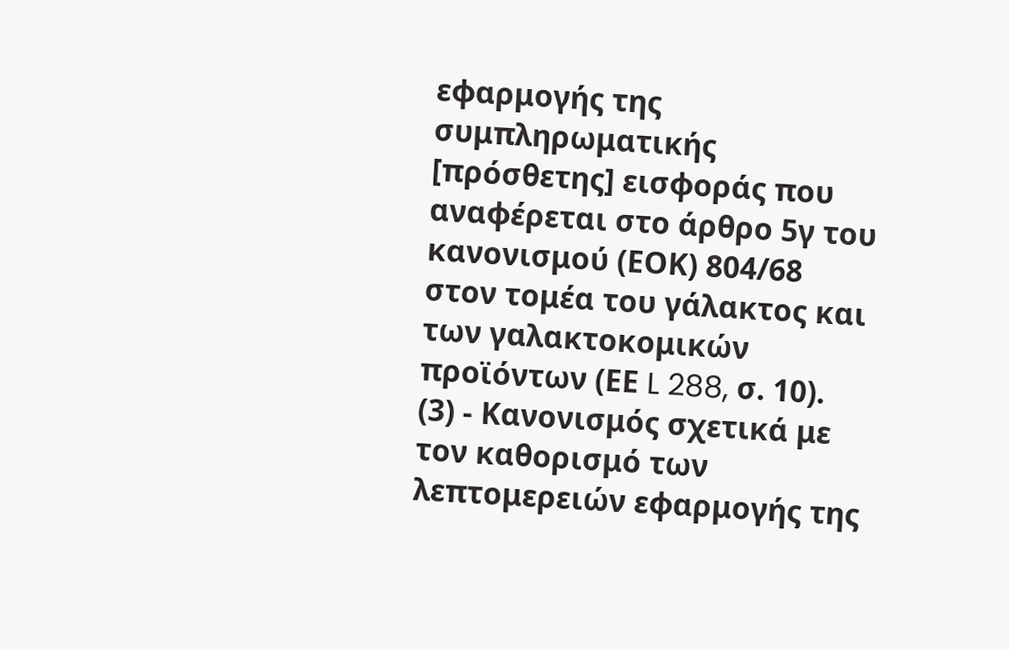εφαρμογής της συμπληρωματικής [πρόσθετης] εισφοράς που αναφέρεται στο άρθρο 5γ του κανονισμού (ΕΟΚ) 804/68 στον τομέα του γάλακτος και των γαλακτοκομικών προϊόντων (ΕΕ L 288, σ. 10).
(3) - Κανονισμός σχετικά με τον καθορισμό των λεπτομερειών εφαρμογής της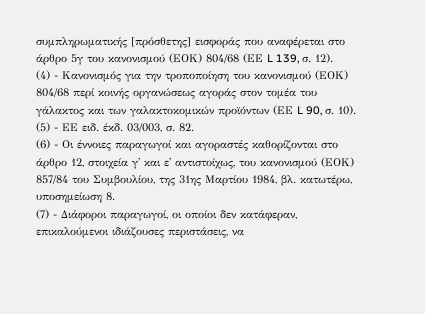συμπληρωματικής [πρόσθετης] εισφοράς που αναφέρεται στο άρθρο 5γ του κανονισμού (ΕΟΚ) 804/68 (ΕΕ L 139, σ. 12).
(4) - Κανονισμός για την τροποποίηση του κανονισμού (ΕΟΚ) 804/68 περί κοινής οργανώσεως αγοράς στον τομέα του γάλακτος και των γαλακτοκομικών προϊόντων (ΕΕ L 90, σ. 10).
(5) - ΕΕ ειδ. έκδ. 03/003, σ. 82.
(6) - Οι έννοιες παραγωγοί και αγοραστές καθορίζονται στο άρθρο 12, στοιχεία γ' και ε' αντιστοίχως, του κανονισμού (ΕΟΚ) 857/84 του Συμβουλίου, της 31ης Μαρτίου 1984, βλ. κατωτέρω, υποσημείωση 8.
(7) - Διάφοροι παραγωγοί, οι οποίοι δεν κατάφεραν, επικαλούμενοι ιδιάζουσες περιστάσεις, να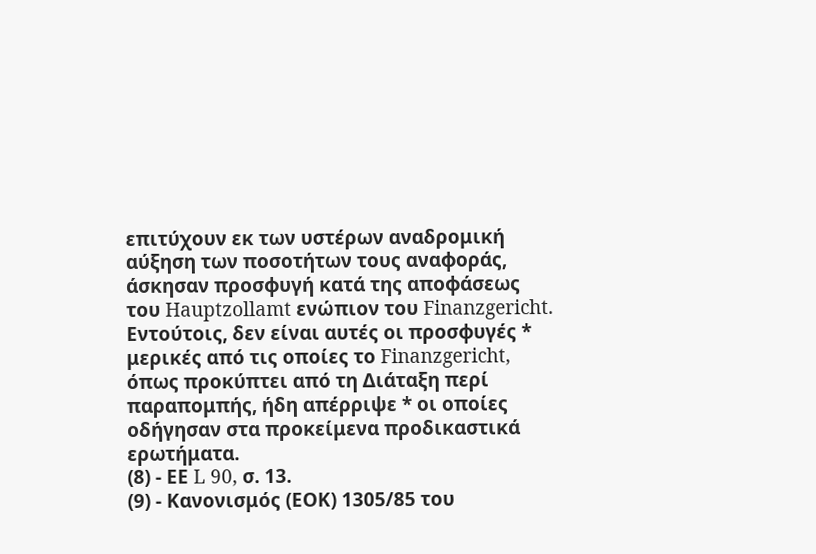επιτύχουν εκ των υστέρων αναδρομική αύξηση των ποσοτήτων τους αναφοράς, άσκησαν προσφυγή κατά της αποφάσεως του Hauptzollamt ενώπιον του Finanzgericht. Εντούτοις, δεν είναι αυτές οι προσφυγές * μερικές από τις οποίες το Finanzgericht, όπως προκύπτει από τη Διάταξη περί παραπομπής, ήδη απέρριψε * οι οποίες οδήγησαν στα προκείμενα προδικαστικά ερωτήματα.
(8) - ΕΕ L 90, σ. 13.
(9) - Κανονισμός (ΕΟΚ) 1305/85 του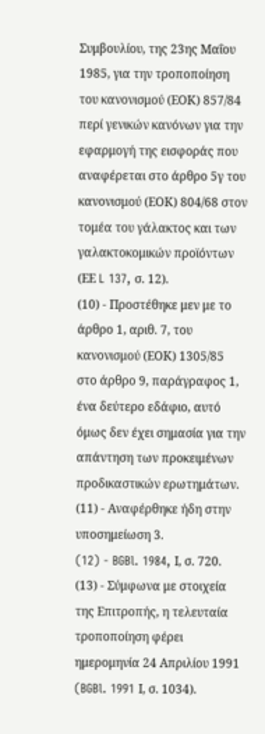Συμβουλίου, της 23ης Μαΐου 1985, για την τροποποίηση του κανονισμού (ΕΟΚ) 857/84 περί γενικών κανόνων για την εφαρμογή της εισφοράς που αναφέρεται στο άρθρο 5γ του κανονισμού (ΕΟΚ) 804/68 στον τομέα του γάλακτος και των γαλακτοκομικών προϊόντων (ΕΕ L 137, σ. 12).
(10) - Προστέθηκε μεν με το άρθρο 1, αριθ. 7, του κανονισμού (ΕΟΚ) 1305/85 στο άρθρο 9, παράγραφος 1, ένα δεύτερο εδάφιο, αυτό όμως δεν έχει σημασία για την απάντηση των προκειμένων προδικαστικών ερωτημάτων.
(11) - Αναφέρθηκε ήδη στην υποσημείωση 3.
(12) - BGBl. 1984, Ι, σ. 720.
(13) - Σύμφωνα με στοιχεία της Επιτροπής, η τελευταία τροποποίηση φέρει ημερομηνία 24 Απριλίου 1991 (BGBl. 1991 Ι, σ. 1034).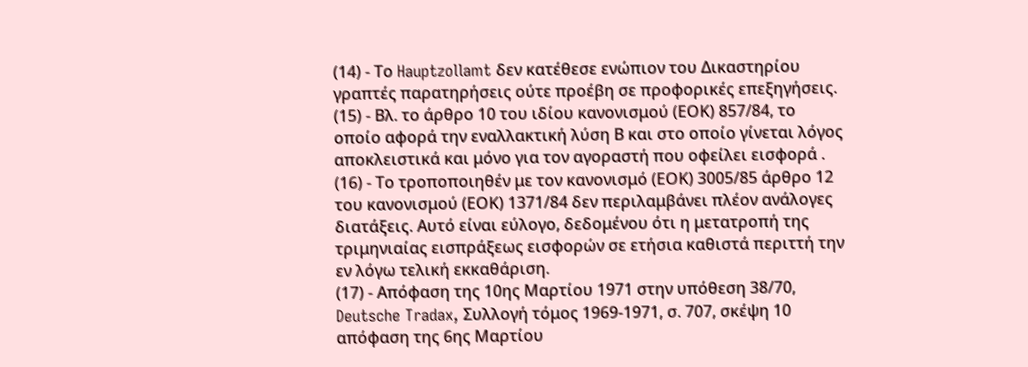(14) - Το Hauptzollamt δεν κατέθεσε ενώπιον του Δικαστηρίου γραπτές παρατηρήσεις ούτε προέβη σε προφορικές επεξηγήσεις.
(15) - Βλ. το άρθρο 10 του ιδίου κανονισμού (ΕΟΚ) 857/84, το οποίο αφορά την εναλλακτική λύση Β και στο οποίο γίνεται λόγος αποκλειστικά και μόνο για τον αγοραστή που οφείλει εισφορά .
(16) - Το τροποποιηθέν με τον κανονισμό (ΕΟΚ) 3005/85 άρθρο 12 του κανονισμού (ΕΟΚ) 1371/84 δεν περιλαμβάνει πλέον ανάλογες διατάξεις. Αυτό είναι εύλογο, δεδομένου ότι η μετατροπή της τριμηνιαίας εισπράξεως εισφορών σε ετήσια καθιστά περιττή την εν λόγω τελική εκκαθάριση.
(17) - Απόφαση της 10ης Μαρτίου 1971 στην υπόθεση 38/70, Deutsche Tradax, Συλλογή τόμος 1969-1971, σ. 707, σκέψη 10 απόφαση της 6ης Μαρτίου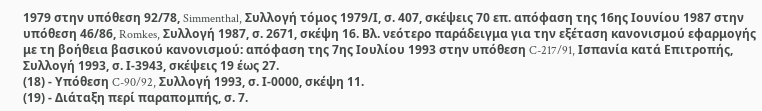1979 στην υπόθεση 92/78, Simmenthal, Συλλογή τόμος 1979/Ι, σ. 407, σκέψεις 70 επ. απόφαση της 16ης Ιουνίου 1987 στην υπόθεση 46/86, Romkes, Συλλογή 1987, σ. 2671, σκέψη 16. Βλ. νεότερο παράδειγμα για την εξέταση κανονισμού εφαρμογής με τη βοήθεια βασικού κανονισμού: απόφαση της 7ης Ιουλίου 1993 στην υπόθεση C-217/91, Ισπανία κατά Επιτροπής, Συλλογή 1993, σ. Ι-3943, σκέψεις 19 έως 27.
(18) - Υπόθεση C-90/92, Συλλογή 1993, σ. Ι-0000, σκέψη 11.
(19) - Διάταξη περί παραπομπής, σ. 7.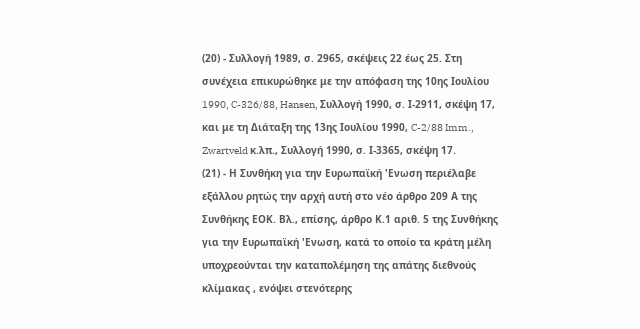(20) - Συλλογή 1989, σ. 2965, σκέψεις 22 έως 25. Στη συνέχεια επικυρώθηκε με την απόφαση της 10ης Ιουλίου 1990, C-326/88, Hansen, Συλλογή 1990, σ. Ι-2911, σκέψη 17, και με τη Διάταξη της 13ης Ιουλίου 1990, C-2/88 Imm., Zwartveld κ.λπ., Συλλογή 1990, σ. Ι-3365, σκέψη 17.
(21) - Η Συνθήκη για την Ευρωπαϊκή 'Ενωση περιέλαβε εξάλλου ρητώς την αρχή αυτή στο νέο άρθρο 209 Α της Συνθήκης ΕΟΚ. Βλ., επίσης, άρθρο Κ.1 αριθ. 5 της Συνθήκης για την Ευρωπαϊκή 'Ενωση, κατά το οποίο τα κράτη μέλη υποχρεούνται την καταπολέμηση της απάτης διεθνούς κλίμακας , ενόψει στενότερης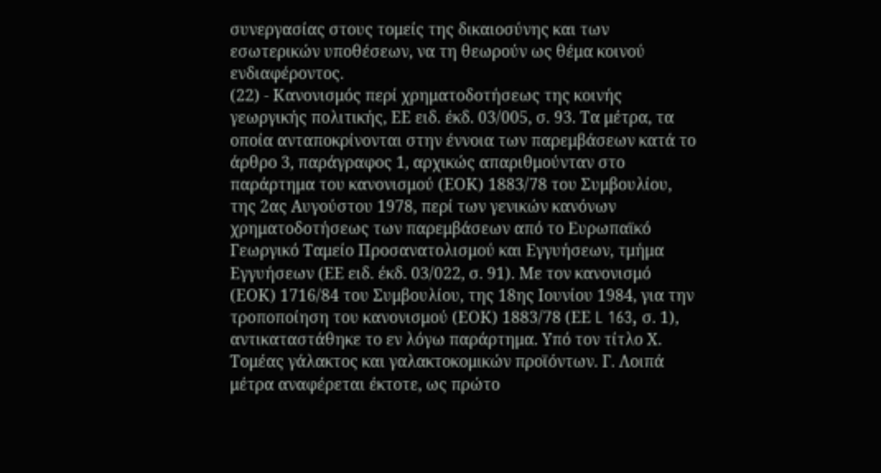συνεργασίας στους τομείς της δικαιοσύνης και των εσωτερικών υποθέσεων, να τη θεωρούν ως θέμα κοινού ενδιαφέροντος.
(22) - Κανονισμός περί χρηματοδοτήσεως της κοινής γεωργικής πολιτικής, ΕΕ ειδ. έκδ. 03/005, σ. 93. Τα μέτρα, τα οποία ανταποκρίνονται στην έννοια των παρεμβάσεων κατά το άρθρο 3, παράγραφος 1, αρχικώς απαριθμούνταν στο παράρτημα του κανονισμού (ΕΟΚ) 1883/78 του Συμβουλίου, της 2ας Αυγούστου 1978, περί των γενικών κανόνων χρηματοδοτήσεως των παρεμβάσεων από το Ευρωπαϊκό Γεωργικό Ταμείο Προσανατολισμού και Εγγυήσεων, τμήμα Εγγυήσεων (ΕΕ ειδ. έκδ. 03/022, σ. 91). Με τον κανονισμό (ΕΟΚ) 1716/84 του Συμβουλίου, της 18ης Ιουνίου 1984, για την τροποποίηση του κανονισμού (ΕΟΚ) 1883/78 (ΕΕ L 163, σ. 1), αντικαταστάθηκε το εν λόγω παράρτημα. Υπό τον τίτλο Χ. Τομέας γάλακτος και γαλακτοκομικών προϊόντων. Γ. Λοιπά μέτρα αναφέρεται έκτοτε, ως πρώτο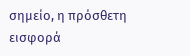σημείο, η πρόσθετη εισφορά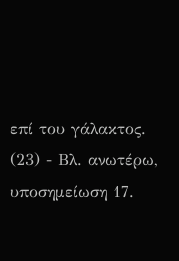επί του γάλακτος.
(23) - Βλ. ανωτέρω, υποσημείωση 17.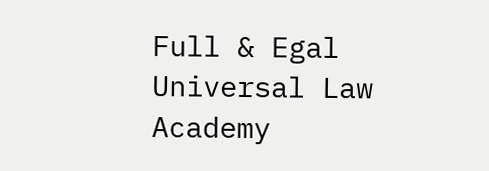Full & Egal Universal Law Academy